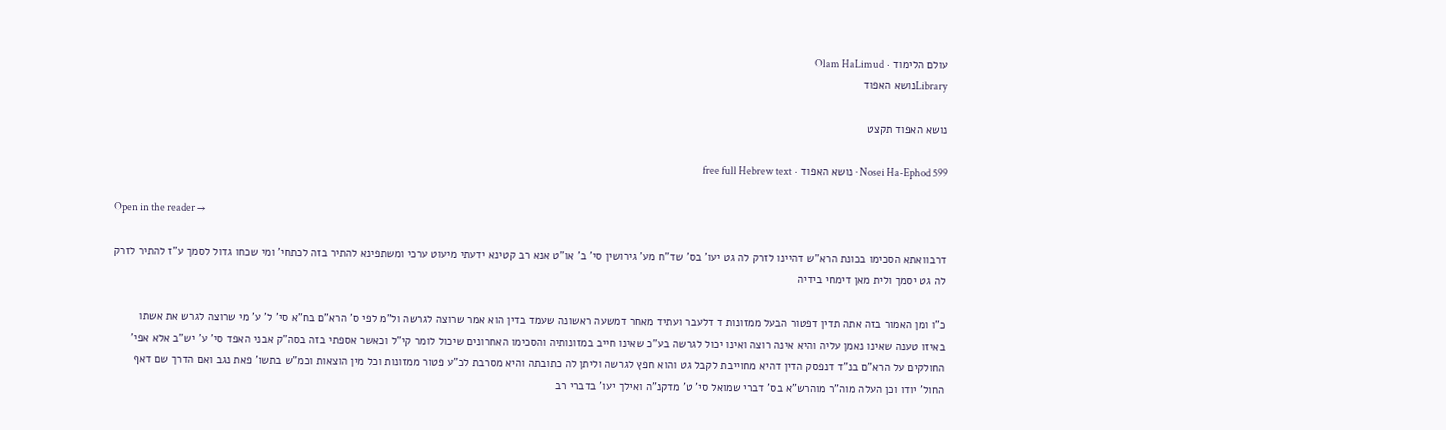עולם הלימוד · Olam HaLimud
Libraryנושא האפוד

נושא האפוד תקצט

Nosei Ha-Ephod 599 · נושא האפוד · free full Hebrew text

Open in the reader →

דרבוואתא הסכימו בכונת הרא"ש דהיינו לזרק לה גט יעו' בס' שד"ח מע' גירושין סי' ב' או"ט אנא רב קטינא ידעתי מיעוט ערכי ומשתפינא להתיר בזה לכתחי' ומי שכחו גדול לסמך ע"ז להתיר לזרק לה גט יסמך ולית מאן דימחי בידיה

כ"ו ומן האמור בזה אתה תדין דפטור הבעל ממזונות ד דלעבר ועתיד מאחר דמשעה ראשונה שעמד בדין הוא אמר שרוצה לגרשה ול"מ לפי ס' הרא"ם בח"א סי' ל' ע' מי שרוצה לגרש את אשתו באיזו טענה שאינו נאמן עליה והיא אינה רוצה ואינו יכול לגרשה בע"כ שאינו חייב במזונותיה והסכימו האחרונים שיכול לומר קי"ל וכאשר אספתי בזה בסה"ק אבני האפד סי' ע' יש"ב אלא אפי' החולקים על הרא"ם בנ"ד דנפסק הדין דהיא מחוייבת לקבל גט והוא חפץ לגרשה וליתן לה כתובתה והיא מסרבת לכ"ע פטור ממזונות וכל מין הוצאות וכמ"ש בתשו' פאת נגב ואם הדרך שם דאף החול' יודו וכן העלה מוה"ר מוהרש"א בס' דברי שמואל סי' ט' מדקנ"ה ואילך יעו' בדברי רב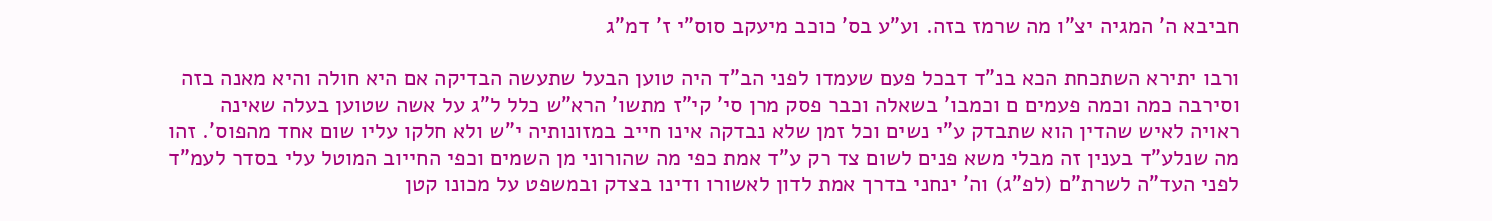חביבא ה' המגיה יצ"ו מה שרמז בזה. וע"ע בס' כוכב מיעקב סוס"י ז' דמ"ג

ורבו יתירא השתכחת הכא בנ"ד דבכל פעם שעמדו לפני הב"ד היה טוען הבעל שתעשה הבדיקה אם היא חולה והיא מאנה בזה וסירבה כמה וכמה פעמים ם וכמבו' בשאלה וכבר פסק מרן סי' קי"ז מתשו' הרא"ש כלל ל"ג על אשה שטוען בעלה שאינה ראויה לאיש שהדין הוא שתבדק ע"י נשים וכל זמן שלא נבדקה אינו חייב במזונותיה י"ש ולא חלקו עליו שום אחד מהפוס'. זהו מה שנלע"ד בענין זה מבלי משא פנים לשום צד רק ע"ד אמת כפי מה שהורוני מן השמים וכפי החייוב המוטל עלי בסדר לעמ"ד לפני העד"ה לשרת"ם (לפ"ג) וה' ינחני בדרך אמת לדון לאשורו ודינו בצדק ובמשפט על מכונו קטן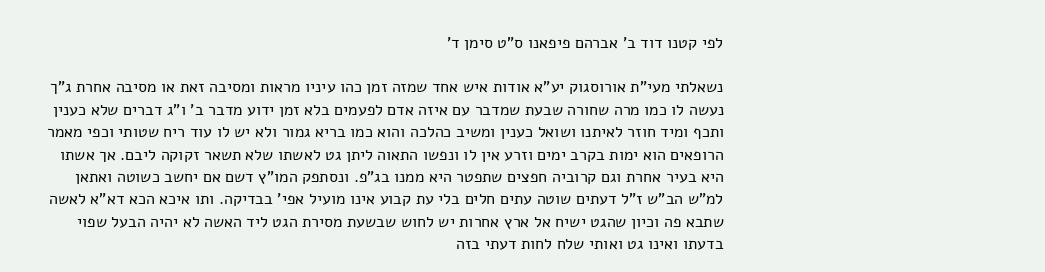לפי קטנו דוד ב' אברהם פיפאנו ס"ט סימן ד'

נשאלתי מעי"ת אורוסגוק יע"א אודות איש אחד שמזה זמן כהו עיניו מראות ומסיבה זאת או מסיבה אחרת ג"ך נעשה לו כמו מרה שחורה שבעת שמדבר עם איזה אדם לפעמים בלא זמן ידוע מדבר ב' ו"ג דברים שלא כענין ותכף ומיד חוזר לאיתנו ושואל כענין ומשיב כהלכה והוא כמו בריא גמור ולא יש לו עוד ריח שטותי וכפי מאמר הרופאים הוא ימות בקרב ימים וזרע אין לו ונפשו התאוה ליתן גט לאשתו שלא תשאר זקוקה ליבם. אך אשתו היא בעיר אחרת וגם קרוביה חפצים שתפטר היא ממנו בג"פ. ונסתפק המו"ץ דשם אם יחשב כשוטה ואתאן למ"ש הב"ש ז"ל דעתים שוטה עתים חלים בלי עת קבוע אינו מועיל אפי' בבדיקה. ותו איכא הכא דא"א לאשה שתבא פה וכיון שהגט ישיח אל ארץ אחרות יש לחוש שבשעת מסירת הגט ליד האשה לא יהיה הבעל שפוי בדעתו ואינו גט ואותי שלח לחות דעתי בזה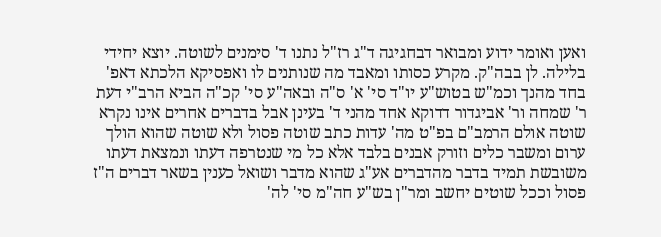ואען ואומר ידוע ומבואר דבחגיגה ד"ג רז"ל נתנו ד' סימנים לשוטה. יוצא יחידי בלילה. לן בבה"ק. מקרע כסותו ומאבד מה שנותנים לו ואפסיקא הלכתא דאפ' בחד מהנך וכמ"ש בטוש"ע יו"ד סי' א' ס"ה ובאה"ע סי' קכ"ה הביא הרב"י דעת ר' שמחה ור' אביגדור דדוקא אחד מהני ד' בעינן אבל בדברים אחרים אינו נקרא שוטה אולם הרמב"ם בפ"ט מה' עדות כתב שוטה פסול ולא שוטה שהוא הולך ערום ומשבר כלים וזורק אבנים בלבד אלא כל מי שנטרפה דעתו ונמצאת דעתו משובשת תמיד בדבר מהדברים אע"ג שהוא מדבר ושואל כענין בשאר דברים ה"ז פסול וככל שוטים יחשב ומר"ן בש"ע חה"מ סי' לה'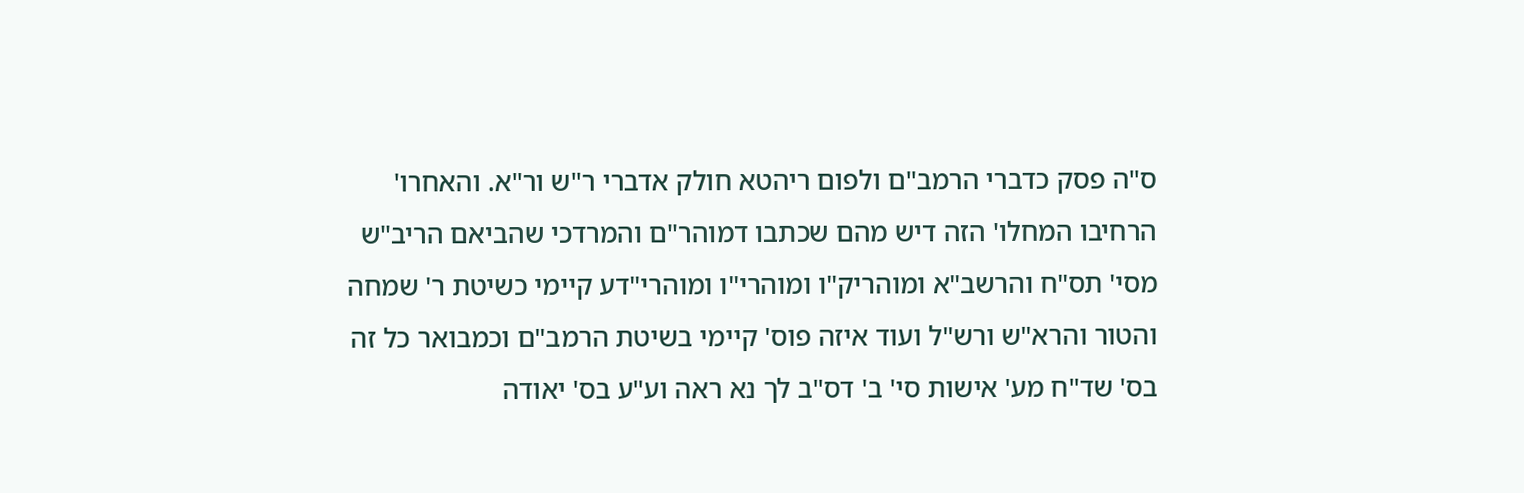ס"ה פסק כדברי הרמב"ם ולפום ריהטא חולק אדברי ר"ש ור"א. והאחרו' הרחיבו המחלו' הזה דיש מהם שכתבו דמוהר"ם והמרדכי שהביאם הריב"ש מסי' תס"ח והרשב"א ומוהריק"ו ומוהרי"ו ומוהרי"דע קיימי כשיטת ר' שמחה והטור והרא"ש ורש"ל ועוד איזה פוס' קיימי בשיטת הרמב"ם וכמבואר כל זה בס' שד"ח מע' אישות סי' ב' דס"ב לך נא ראה וע"ע בס' יאודה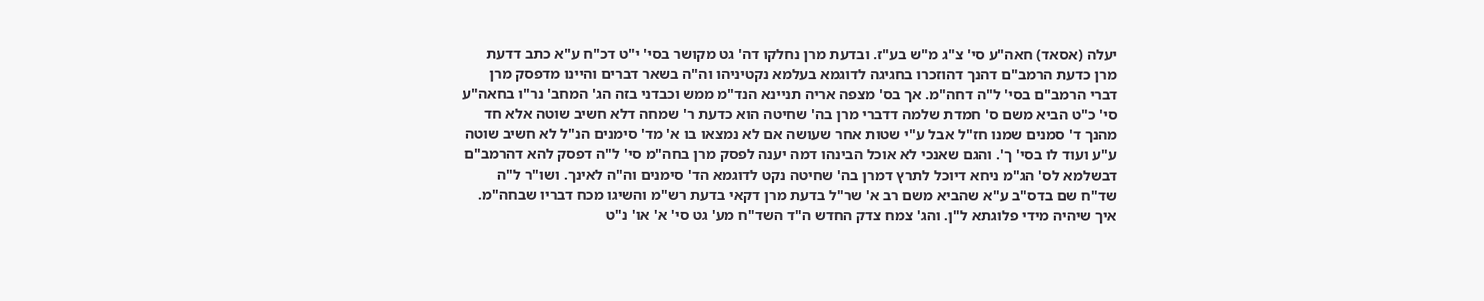יעלה (אסאד) חאה"ע סי' צ"ג מ"ש בע"ז. ובדעת מרן נחלקו דה' גט מקושר בסי' י"ט דכ"ח ע"א כתב דדעת מרן כדעת הרמב"ם דהנך דהוזכרו בחגיגה לדוגמא בעלמא נקטיניהו וה"ה בשאר דברים והיינו מדפסק מרן דברי הרמב"ם בסי' ל"ה דחה"מ. אך בס' מצפה אריה תניינא הנד"מ ממש וכבדני בזה הג' המחב' נר"ו בחאה"ע סי' כ"ט הביא משם ס' חמדת שלמה דדברי מרן בה' שחיטה הוא כדעת ר' שמחה דלא חשיב שוטה אלא חד מהנך ד' סמנים שמנו חז"ל אבל ע"י שטות אחר שעושה אם לא נמצאו בו א' מד' סימנים הנ"ל לא חשיב שוטה ע"ע ועוד לו בסי' ך'. והגם שאנכי לא אוכל הבינהו דמה יענה לפסק מרן בחה"מ סי' ל"ה דפסק להא דהרמב"ם דבשלמא לס' הג"מ ניחא דיוכל לתרץ דמרן בה' שחיטה נקט לדוגמא הד' סימנים וה"ה לאינך. ושו"ר ל"ה שד"ח שם בדס"ב ע"א שהביא משם רב א' שר"ל בדעת מרן דקאי בדעת רש"מ והשיגו מכח דבריו שבחה"מ. איך שיהיה מידי פלוגתא ל"ן. והג' צמח צדק החדש ה"ד השד"ח מע' גט סי' א' או' נ"ט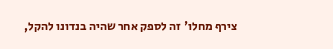צירף מחלו' זה לספק אחר שהיה בנדונו להקל,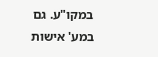במקו"ע. גם במע' אישות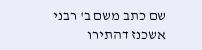שם כתב משם ב' רבני אשכנז דהתירו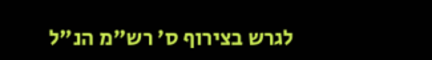לגרש בצירוף ס' רש"מ הנ"ל